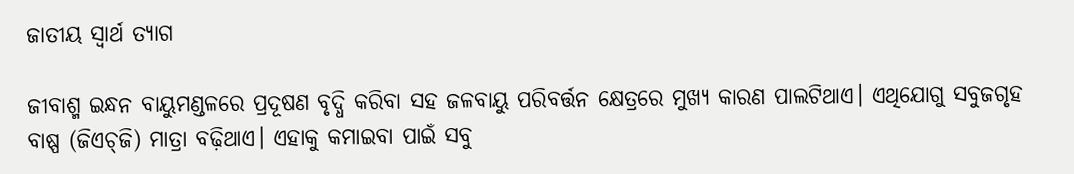ଜାତୀୟ ସ୍ବାର୍ଥ ତ୍ୟାଗ

ଜୀବାଶ୍ମ ଇନ୍ଧନ ବାୟୁମଣ୍ଡଳରେ ପ୍ରଦୂଷଣ ବୃଦ୍ଧି କରିବା ସହ ଜଳବାୟୁ ପରିବର୍ତ୍ତନ କ୍ଷେତ୍ରରେ ମୁଖ୍ୟ କାରଣ ପାଲଟିଥାଏ। ଏଥିଯୋଗୁ ସବୁଜଗୃହ ବାଷ୍ପ (ଜିଏଚ୍‌ଜି) ମାତ୍ରା ବଢ଼ିଥାଏ। ଏହାକୁ କମାଇବା ପାଇଁ ସବୁ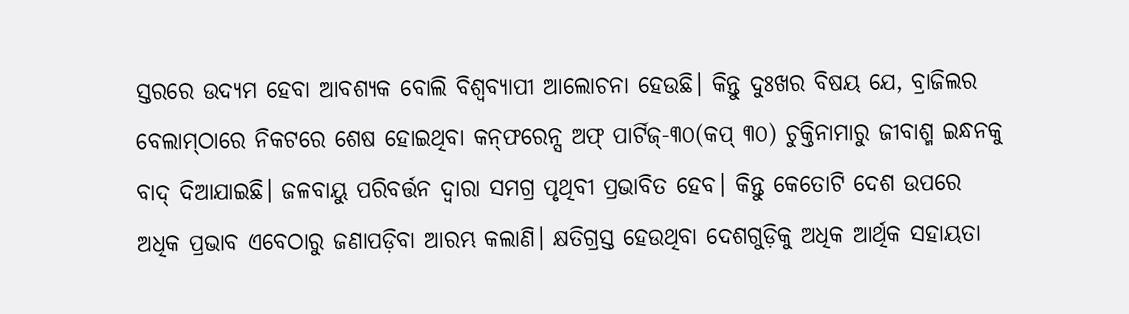ସ୍ତରରେ ଉଦ୍ୟମ ହେବା ଆବଶ୍ୟକ ବୋଲି ବିଶ୍ୱବ୍ୟାପୀ ଆଲୋଚନା ହେଉଛି। କିନ୍ତୁ ଦୁଃଖର ବିଷୟ ଯେ, ବ୍ରାଜିଲର ବେଲାମ୍‌ଠାରେ ନିକଟରେ ଶେଷ ହୋଇଥିବା କନ୍‌ଫରେନ୍ସ ଅଫ୍‌ ପାର୍ଟିଜ୍‌-୩୦(କପ୍‌ ୩୦) ଚୁକ୍ତିନାମାରୁ ଜୀବାଶ୍ମ ଇନ୍ଧନକୁ ବାଦ୍‌ ଦିଆଯାଇଛି। ଜଳବାୟୁ ପରିବର୍ତ୍ତନ ଦ୍ୱାରା ସମଗ୍ର ପୃଥିବୀ ପ୍ରଭାବିତ ହେବ। କିନ୍ତୁ କେତୋଟି ଦେଶ ଉପରେ ଅଧିକ ପ୍ରଭାବ ଏବେଠାରୁ ଜଣାପଡ଼ିବା ଆରମ୍ଭ କଲାଣି। କ୍ଷତିଗ୍ରସ୍ତ ହେଉଥିବା ଦେଶଗୁଡ଼ିକୁ ଅଧିକ ଆର୍ଥିକ ସହାୟତା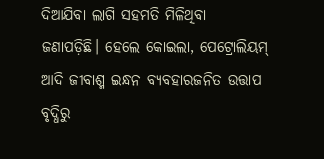ଦିଆଯିବା ଲାଗି ସହମତି ମିଳିଥିବା ଜଣାପଡ଼ିଛି। ହେଲେ କୋଇଲା, ପେଟ୍ରୋଲିୟମ୍‌ ଆଦି ଜୀବାଶ୍ମ ଇନ୍ଧନ ବ୍ୟବହାରଜନିତ ଉତ୍ତାପ ବୃଦ୍ଧିରୁ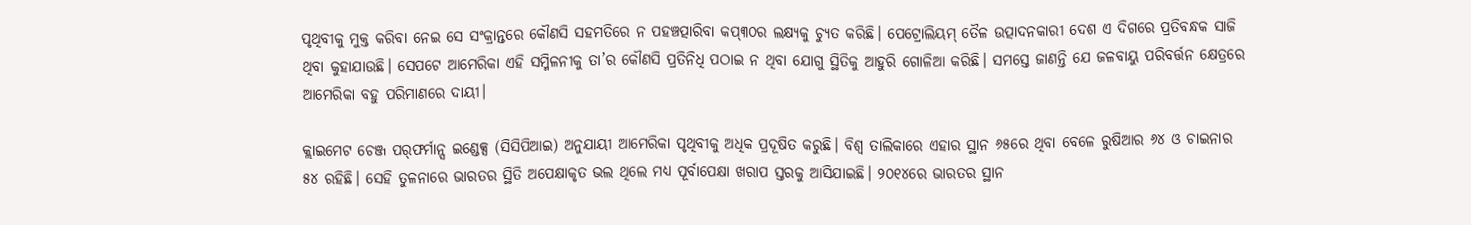ପୃଥିବୀକୁ ମୁକ୍ତ କରିବା ନେଇ ସେ ସଂକ୍ରାନ୍ତରେ କୌଣସି ସହମତିରେ ନ ପହଞ୍ଚତ୍ପାରିବା କପ୍‌୩୦ର ଲକ୍ଷ୍ୟକୁ ଚ୍ୟୁତ କରିଛି। ପେଟ୍ରୋଲିୟମ୍‌ ତୈଳ ଉତ୍ପାଦନକାରୀ ଦେଶ ଏ ଦିଗରେ ପ୍ରତିବନ୍ଧକ ସାଜି ଥିବା କୁହାଯାଉଛି। ସେପଟେ ଆମେରିକା ଏହି ସମ୍ମିଳନୀକୁ ତା’ର କୌଣସି ପ୍ରତିନିଧି ପଠାଇ ନ ଥିବା ଯୋଗୁ ସ୍ଥିତିକୁ ଆହୁରି ଗୋଳିଆ କରିଛି। ସମସ୍ତେ ଜାଣନ୍ତି ଯେ ଜଳବାୟୁ ପରିବର୍ତ୍ତନ କ୍ଷେତ୍ରରେ ଆମେରିକା ବହୁ ପରିମାଣରେ ଦାୟୀ।

କ୍ଲାଇମେଟ ଚେଞ୍ଜ ପର୍‌ଫର୍ମାନ୍ସ ଇଣ୍ଡେକ୍ସ (ସିସିପିଆଇ) ଅନୁଯାୟୀ ଆମେରିକା ପୃଥିବୀକୁ ଅଧିକ ପ୍ରଦୂଷିତ କରୁଛି। ବିଶ୍ୱ ତାଲିକାରେ ଏହାର ସ୍ଥାନ ୬୫ରେ ଥିବା ବେଳେ ରୁଷିଆର ୬୪ ଓ ଚାଇନାର ୫୪ ରହିଛି। ସେହି ତୁଳନାରେ ଭାରତର ସ୍ଥିତି ଅପେକ୍ଷାକୃତ ଭଲ ଥିଲେ ମଧ୍ୟ ପୂର୍ବାପେକ୍ଷା ଖରାପ ସ୍ତରକୁ ଆସିଯାଇଛି। ୨୦୧୪ରେ ଭାରତର ସ୍ଥାନ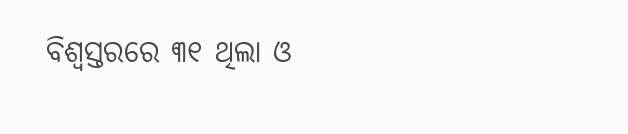ବିଶ୍ୱସ୍ତରରେ ୩୧ ଥିଲା ଓ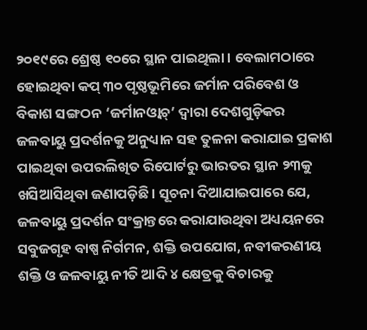୨୦୧୯ରେ ଶ୍ରେଷ୍ଠ ୧୦ରେ ସ୍ଥାନ ପାଇଥିଲା। ବେଲାମଠାରେ ହୋଇଥିବା କପ୍‌ ୩୦ ପୃଷ୍ଠଭୂମିରେ ଜର୍ମାନ ପରିବେଶ ଓ ବିକାଶ ସଙ୍ଗଠନ ‘ଜର୍ମାନଓ୍ବାଚ୍‌’ ଦ୍ୱାରା ଦେଶଗୁଡ଼ିକର ଜଳବାୟୁ ପ୍ରଦର୍ଶନକୁ ଅନୁଧ୍ୟାନ ସହ ତୁଳନା କରାଯାଇ ପ୍ରକାଶ ପାଇଥିବା ଉପରଲିଖିତ ରିପୋର୍ଟରୁ ଭାରତର ସ୍ଥାନ ୨୩କୁ ଖସିଆସିଥିବା ଜଣାପଡ଼ିଛି। ସୂଚନା ଦିଆଯାଇପାରେ ଯେ, ଜଳବାୟୁ ପ୍ରଦର୍ଶନ ସଂକ୍ରାନ୍ତରେ କରାଯାଉଥିବା ଅଧ୍ୟୟନରେ ସବୁଜଗୃହ ବାଷ୍ପ ନିର୍ଗମନ, ଶକ୍ତି ଉପଯୋଗ, ନବୀକରଣୀୟ ଶକ୍ତି ଓ ଜଳବାୟୁ ନୀତି ଆଦି ୪ କ୍ଷେତ୍ରକୁ ବିଚାରକୁ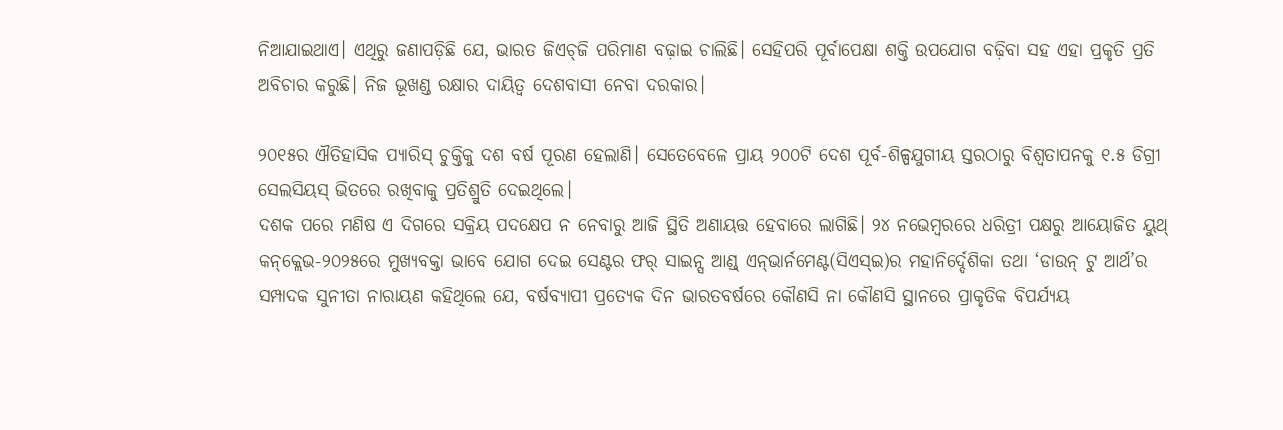ନିଆଯାଇଥାଏ। ଏଥିରୁ ଜଣାପଡ଼ିଛି ଯେ, ଭାରତ ଜିଏଚ୍‌ଜି ପରିମାଣ ବଢ଼ାଇ ଚାଲିଛି। ସେହିପରି ପୂର୍ବାପେକ୍ଷା ଶକ୍ତି ଉପଯୋଗ ବଢ଼ିବା ସହ ଏହା ପ୍ରକୃତି ପ୍ରତି ଅବିଚାର କରୁଛି। ନିଜ ଭୂଖଣ୍ଡ ରକ୍ଷାର ଦାୟିତ୍ୱ ଦେଶବାସୀ ନେବା ଦରକାର।

୨୦୧୫ର ଐତିହାସିକ ପ୍ୟାରିସ୍‌ ଚୁକ୍ତିକୁ ଦଶ ବର୍ଷ ପୂରଣ ହେଲାଣି। ସେତେବେଳେ ପ୍ରାୟ ୨୦୦ଟି ଦେଶ ପୂର୍ବ-ଶିଳ୍ପଯୁଗୀୟ ସ୍ତରଠାରୁ ବିଶ୍ୱତାପନକୁ ୧.୫ ଡିଗ୍ରୀ ସେଲସିୟସ୍‌ ଭିତରେ ରଖିବାକୁ ପ୍ରତିଶ୍ରୁତି ଦେଇଥିଲେ।
ଦଶକ ପରେ ମଣିଷ ଏ ଦିଗରେ ସକ୍ରିୟ ପଦକ୍ଷେପ ନ ନେବାରୁ ଆଜି ସ୍ଥିତି ଅଣାୟତ୍ତ ହେବାରେ ଲାଗିଛି। ୨୪ ନଭେମ୍ବରରେ ଧରିତ୍ରୀ ପକ୍ଷରୁ ଆୟୋଜିତ ୟୁଥ୍‌ କନ୍‌କ୍ଲେଭ-୨୦୨୫ରେ ମୁଖ୍ୟବକ୍ତା ଭାବେ ଯୋଗ ଦେଇ ସେଣ୍ଟର ଫର୍‌ ସାଇନ୍ସ ଆଣ୍ଡ୍‌ ଏନ୍‌ଭାର୍ନମେଣ୍ଟ(ସିଏସ୍‌ଇ)ର ମହାନିର୍ଦ୍ଦେଶିକା ତଥା ‘ଡାଉନ୍‌ ଟୁ ଆର୍ଥ’ର ସମ୍ପାଦକ ସୁନୀତା ନାରାୟଣ କହିଥିଲେ ଯେ, ବର୍ଷବ୍ୟାପୀ ପ୍ରତ୍ୟେକ ଦିନ ଭାରତବର୍ଷରେ କୌଣସି ନା କୌଣସି ସ୍ଥାନରେ ପ୍ରାକୃତିକ ବିପର୍ଯ୍ୟୟ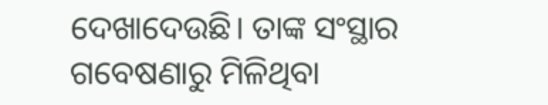ଦେଖାଦେଉଛି। ତାଙ୍କ ସଂସ୍ଥାର ଗବେଷଣାରୁ ମିଳିଥିବା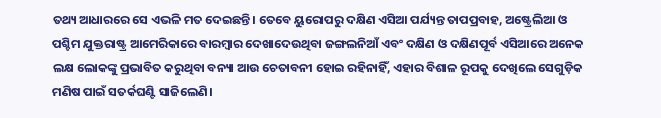ତଥ୍ୟ ଆଧାରରେ ସେ ଏଭଳି ମତ ଦେଇଛନ୍ତି। ତେବେ ୟୁରୋପରୁ ଦକ୍ଷିଣ ଏସିଆ ପର୍ଯ୍ୟନ୍ତ ତାପପ୍ରବାହ, ଅଷ୍ଟ୍ରେଲିଆ ଓ ପଶ୍ଚିମ ଯୁକ୍ତରାଷ୍ଟ୍ର ଆମେରିକାରେ ବାରମ୍ବାର ଦେଖାଦେଉଥିବା ଜଙ୍ଗଲନିଆଁ ଏବଂ ଦକ୍ଷିଣ ଓ ଦକ୍ଷିଣପୂର୍ବ ଏସିଆରେ ଅନେକ ଲକ୍ଷ ଲୋକଙ୍କୁ ପ୍ରଭାବିତ କରୁଥିବା ବନ୍ୟା ଆଉ ଚେତାବନୀ ହୋଇ ରହିନାହିଁ, ଏହାର ବିଶାଳ ରୂପକୁ ଦେଖିଲେ ସେଗୁଡ଼ିକ ମଣିଷ ପାଇଁ ସତର୍କଘଣ୍ଟି ସାଜିଲେଣି।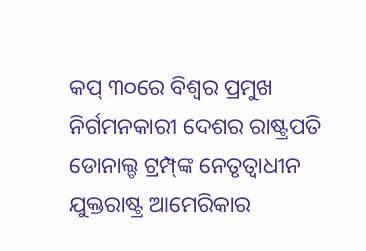କପ୍‌ ୩୦ରେ ବିଶ୍ୱର ପ୍ରମୁଖ ନିର୍ଗମନକାରୀ ଦେଶର ରାଷ୍ଟ୍ରପତି ଡୋନାଲ୍ଡ ଟ୍ରମ୍ପ୍‌ଙ୍କ ନେତୃତ୍ୱାଧୀନ ଯୁକ୍ତରାଷ୍ଟ୍ର ଆମେରିକାର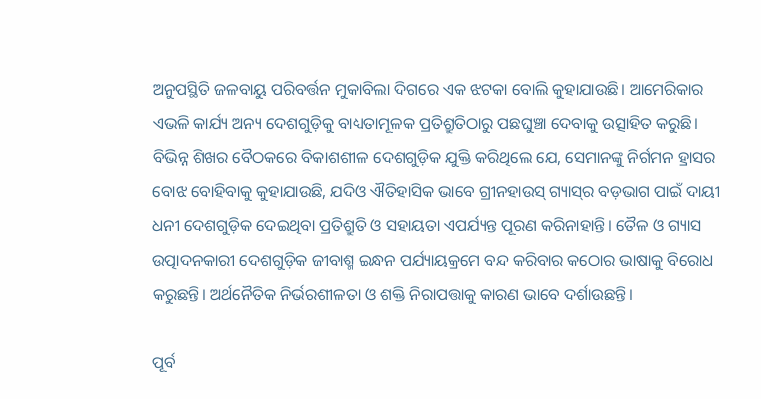ଅନୁପସ୍ଥିତି ଜଳବାୟୁ ପରିବର୍ତ୍ତନ ମୁକାବିଲା ଦିଗରେ ଏକ ଝଟକା ବୋଲି କୁହାଯାଉଛି। ଆମେରିକାର ଏଭଳି କାର୍ଯ୍ୟ ଅନ୍ୟ ଦେଶଗୁଡ଼ିକୁ ବାଧ୍ୟତାମୂଳକ ପ୍ରତିଶ୍ରୁତିଠାରୁ ପଛଘୁଞ୍ଚା ଦେବାକୁ ଉତ୍ସାହିତ କରୁଛି।
ବିଭିନ୍ନ ଶିଖର ବୈଠକରେ ବିକାଶଶୀଳ ଦେଶଗୁଡ଼ିକ ଯୁକ୍ତି କରିଥିଲେ ଯେ, ସେମାନଙ୍କୁ ନିର୍ଗମନ ହ୍ରାସର ବୋଝ ବୋହିବାକୁ କୁହାଯାଉଛି, ଯଦିଓ ଐତିହାସିକ ଭାବେ ଗ୍ରୀନହାଉସ୍‌ ଗ୍ୟାସ୍‌ର ବଡ଼ଭାଗ ପାଇଁ ଦାୟୀ ଧନୀ ଦେଶଗୁଡ଼ିକ ଦେଇଥିବା ପ୍ରତିଶ୍ରୁତି ଓ ସହାୟତା ଏପର୍ଯ୍ୟନ୍ତ ପୂରଣ କରିନାହାନ୍ତି। ତୈଳ ଓ ଗ୍ୟାସ ଉତ୍ପାଦନକାରୀ ଦେଶଗୁଡ଼ିକ ଜୀବାଶ୍ମ ଇନ୍ଧନ ପର୍ଯ୍ୟାୟକ୍ରମେ ବନ୍ଦ କରିବାର କଠୋର ଭାଷାକୁ ବିରୋଧ କରୁଛନ୍ତି। ଅର୍ଥନୈତିକ ନିର୍ଭରଶୀଳତା ଓ ଶକ୍ତି ନିରାପତ୍ତାକୁ କାରଣ ଭାବେ ଦର୍ଶାଉଛନ୍ତି।

ପୂର୍ବ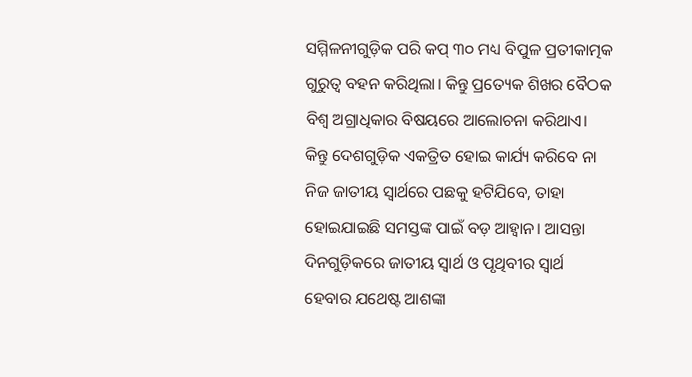ସମ୍ମିଳନୀଗୁଡ଼ିକ ପରି କପ୍‌ ୩୦ ମଧ୍ୟ ବିପୁଳ ପ୍ରତୀକାତ୍ମକ ଗୁରୁତ୍ୱ ବହନ କରିଥିଲା। କିନ୍ତୁ ପ୍ରତ୍ୟେକ ଶିଖର ବୈଠକ ବିଶ୍ୱ ଅଗ୍ରାଧିକାର ବିଷୟରେ ଆଲୋଚନା କରିଥାଏ। କିନ୍ତୁ ଦେଶଗୁଡ଼ିକ ଏକତ୍ରିତ ହୋଇ କାର୍ଯ୍ୟ କରିବେ ନା ନିଜ ଜାତୀୟ ସ୍ବାର୍ଥରେ ପଛକୁ ହଟିଯିବେ, ତାହା ହୋଇଯାଇଛି ସମସ୍ତଙ୍କ ପାଇଁ ବଡ଼ ଆହ୍ବାନ। ଆସନ୍ତା ଦିନଗୁଡ଼ିକରେ ଜାତୀୟ ସ୍ବାର୍ଥ ଓ ପୃଥିବୀର ସ୍ବାର୍ଥ ହେବାର ଯଥେଷ୍ଟ ଆଶଙ୍କା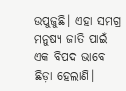ଉପୁଜୁଛି। ଏହା ସମଗ୍ର ମନୁଷ୍ୟ ଜାତି ପାଇଁ ଏକ ବିପଦ ଭାବେ ଛିଡ଼ା ହେଲାଣି।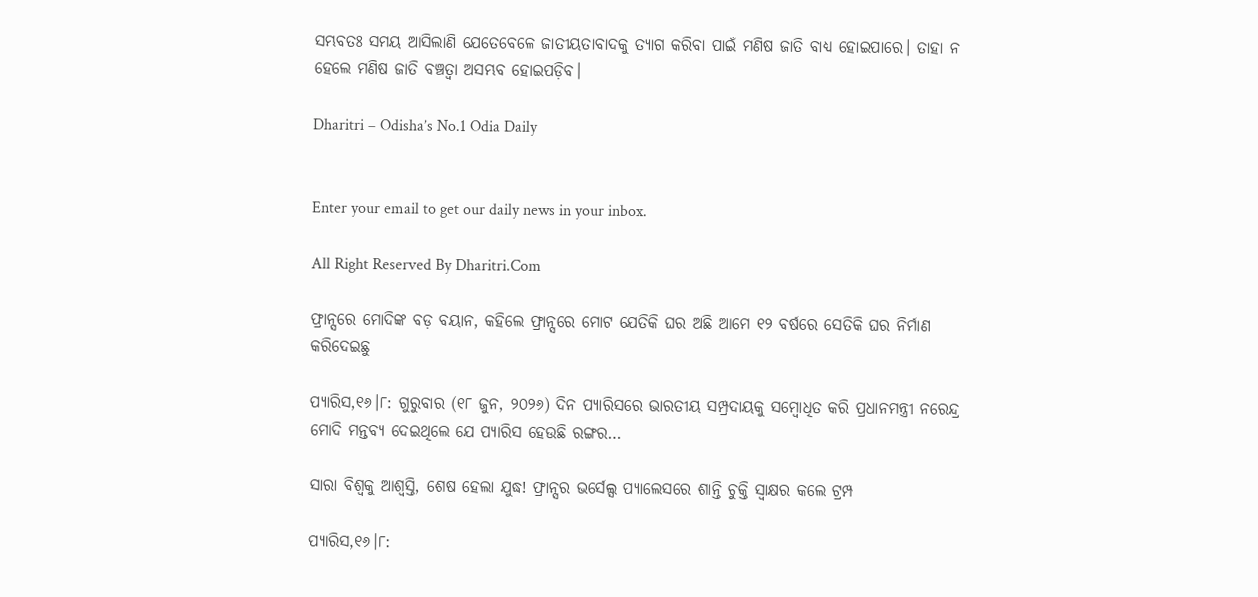ସମ୍ଭବତଃ ସମୟ ଆସିଲାଣି ଯେତେବେଳେ ଜାତୀୟତାବାଦକୁ ତ୍ୟାଗ କରିବା ପାଇଁ ମଣିଷ ଜାତି ବାଧ୍ୟ ହୋଇପାରେ। ତାହା ନ ହେଲେ ମଣିଷ ଜାତି ବଞ୍ଚତ୍ବା ଅସମ୍ଭବ ହୋଇପଡ଼ିବ।

Dharitri – Odisha’s No.1 Odia Daily


Enter your email to get our daily news in your inbox.

All Right Reserved By Dharitri.Com

ଫ୍ରାନ୍ସରେ ମୋଦିଙ୍କ ବଡ଼ ବୟାନ, କହିଲେ ଫ୍ରାନ୍ସରେ ମୋଟ ଯେତିକି ଘର ଅଛି ଆମେ ୧୨ ବର୍ଷରେ ସେତିକି ଘର ନିର୍ମାଣ କରିଦେଇଛୁ

ପ୍ୟାରିସ,୧୬।୮: ଗୁରୁବାର (୧୮ ଜୁନ, ୨୦୨୬) ଦିନ ପ୍ୟାରିସରେ ଭାରତୀୟ ସମ୍ପ୍ରଦାୟକୁ ସମ୍ବୋଧିତ କରି ପ୍ରଧାନମନ୍ତ୍ରୀ ନରେନ୍ଦ୍ର ମୋଦି ମନ୍ତବ୍ୟ ଦେଇଥିଲେ ଯେ ପ୍ୟାରିସ ହେଉଛି ରଙ୍ଗର…

ସାରା ବିଶ୍ୱକୁ ଆଶ୍ୱସ୍ତି, ଶେଷ ହେଲା ଯୁଦ୍ଧ! ଫ୍ରାନ୍ସର ଭର୍ସେଲ୍ସ ପ୍ୟାଲେସରେ ଶାନ୍ତି ଚୁକ୍ତି ସ୍ବାକ୍ଷର କଲେ ଟ୍ରମ୍ପ

ପ୍ୟାରିସ,୧୬।୮: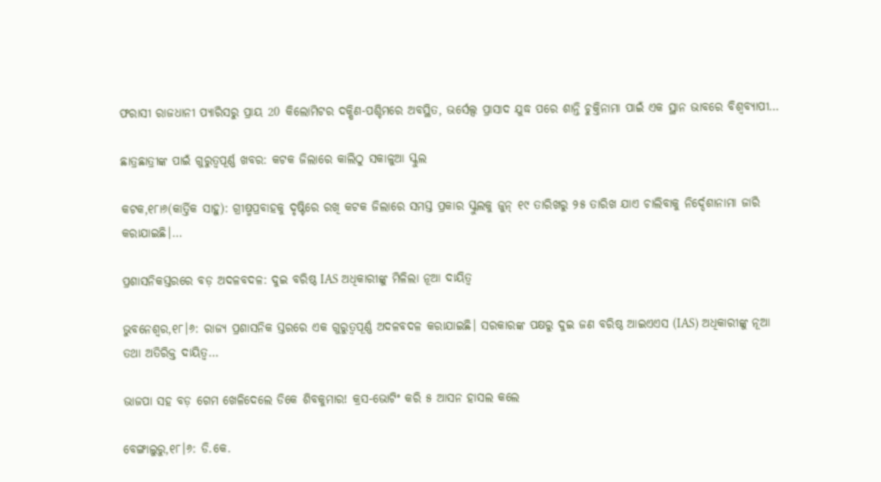ଫରାସୀ ରାଜଧାନୀ ପ୍ୟାରିସରୁ ପ୍ରାୟ 20 କିଲୋମିଟର ଦକ୍ଷିଣ-ପଶ୍ଚିମରେ ଅବସ୍ଥିତ, ଭର୍ସେଲ୍ସ ପ୍ରାସାଦ ଯୁଦ୍ଧ ପରେ ଶାନ୍ତି ଚୁକ୍ତିନାମା ପାଇଁ ଏକ ସ୍ଥାନ ଭାବରେ ବିଶ୍ୱବ୍ୟାପୀ…

ଛାତ୍ରଛାତ୍ରୀଙ୍କ ପାଇଁ ଗୁରୁତ୍ୱପୂର୍ଣ୍ଣ ଖବର: କଟକ ଜିଲାରେ କାଲିଠୁ ସକାଳୁଆ ସ୍କୁଲ

କଟକ,୧୮ା୬(କାର୍ତ୍ତିକ ସାହୁ): ଗ୍ରୀଷ୍ମପ୍ରବାହକୁ ଦୃଷ୍ଟିରେ ରଖି କଟକ ଜିଲାରେ ସମସ୍ତ ପ୍ରକାର ସ୍କୁଲକୁ ଜୁନ୍‌ ୧୯ ତାରିଖରୁ ୨୫ ତାରିଖ ଯାଏ ଚାଲିବାକୁ ନିର୍ଦ୍ଦେଶାନାମା ଜାରି କରାଯାଇଛି।…

ପ୍ରଶାସନିକସ୍ତରରେ ବଡ଼ ଅଦଳବଦଳ: ଦୁଇ ବରିଷ୍ଠ IAS ଅଧିକାରୀଙ୍କୁ ମିଳିଲା ନୂଆ ଦାୟିତ୍ୱ

ଭୁବନେଶ୍ୱର,୧୮।୬: ରାଜ୍ୟ ପ୍ରଶାସନିକ ସ୍ତରରେ ଏକ ଗୁରୁତ୍ୱପୂର୍ଣ୍ଣ ଅଦଳବଦଳ କରାଯାଇଛି। ସରକାରଙ୍କ ପକ୍ଷରୁ ଦୁଇ ଜଣ ବରିଷ୍ଠ ଆଇଏଏସ (IAS) ଅଧିକାରୀଙ୍କୁ ନୂଆ ତଥା ଅତିରିକ୍ତ ଦାୟିତ୍ୱ…

ଭାଜପା ସହ ବଡ଼ ଗେମ ଖେଳିଦେଲେ ଡିକେ ଶିବକୁମାର! କ୍ରସ-ଭୋଟିଂ କରି ୫ ଆସନ ହାସଲ କଲେ

ବେଙ୍ଗାଲୁରୁ,୧୮।୬: ଡି.କେ.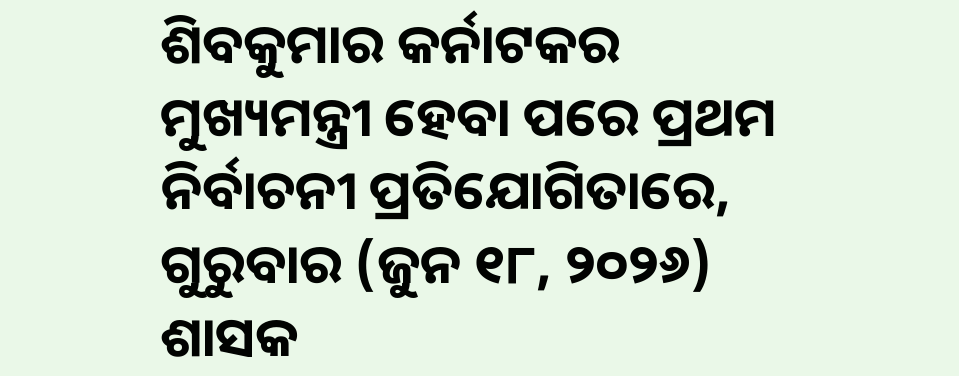ଶିବକୁମାର କର୍ନାଟକର ମୁଖ୍ୟମନ୍ତ୍ରୀ ହେବା ପରେ ପ୍ରଥମ ନିର୍ବାଚନୀ ପ୍ରତିଯୋଗିତାରେ, ଗୁରୁବାର (ଜୁନ ୧୮, ୨୦୨୬) ଶାସକ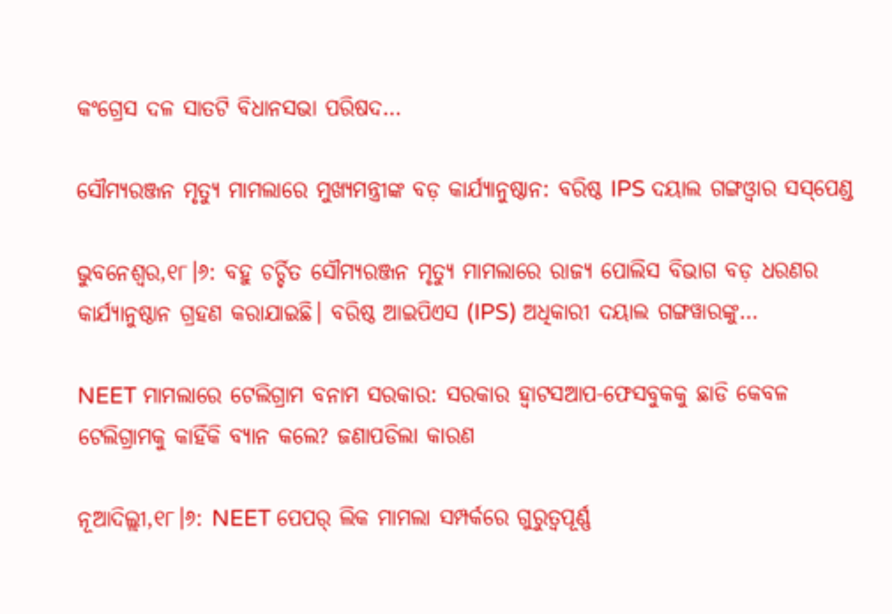କଂଗ୍ରେସ ଦଳ ସାତଟି ବିଧାନସଭା ପରିଷଦ…

ସୌମ୍ୟରଞ୍ଜନ ମୃତ୍ୟୁ ମାମଲାରେ ମୁଖ୍ୟମନ୍ତ୍ରୀଙ୍କ ବଡ଼ କାର୍ଯ୍ୟାନୁଷ୍ଠାନ: ବରିଷ୍ଠ IPS ଦୟାଲ ଗଙ୍ଗଓ୍ବାର ସସ୍‌ପେଣ୍ଡ

ଭୁବନେଶ୍ୱର,୧୮।୬: ବହୁ ଚର୍ଚ୍ଚିତ ସୌମ୍ୟରଞ୍ଜନ ମୃତ୍ୟୁ ମାମଲାରେ ରାଜ୍ୟ ପୋଲିସ ବିଭାଗ ବଡ଼ ଧରଣର କାର୍ଯ୍ୟାନୁଷ୍ଠାନ ଗ୍ରହଣ କରାଯାଇଛି। ବରିଷ୍ଠ ଆଇପିଏସ (IPS) ଅଧିକାରୀ ଦୟାଲ ଗଙ୍ଗୱାରଙ୍କୁ…

NEET ମାମଲାରେ ଟେଲିଗ୍ରାମ ବନାମ ସରକାର: ସରକାର ହ୍ବାଟସଆପ-ଫେସବୁକକୁ ଛାଡି କେବଳ ଟେଲିଗ୍ରାମକୁ କାହିଁକି ବ୍ୟାନ କଲେ? ଜଣାପଡିଲା କାରଣ

ନୂଆଦିଲ୍ଲୀ,୧୮।୬: NEET ପେପର୍‌ ଲିକ ମାମଲା ସମ୍ପର୍କରେ ଗୁରୁତ୍ୱପୂର୍ଣ୍ଣ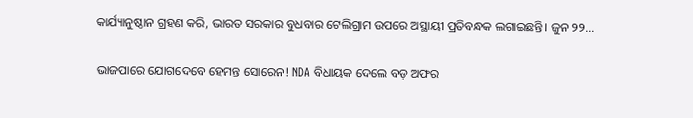କାର୍ଯ୍ୟାନୁଷ୍ଠାନ ଗ୍ରହଣ କରି, ଭାରତ ସରକାର ବୁଧବାର ଟେଲିଗ୍ରାମ ଉପରେ ଅସ୍ଥାୟୀ ପ୍ରତିବନ୍ଧକ ଲଗାଇଛନ୍ତି। ଜୁନ ୨୨…

ଭାଜପାରେ ଯୋଗଦେବେ ହେମନ୍ତ ସୋରେନ! NDA ବିଧାୟକ ଦେଲେ ବଡ଼ ଅଫର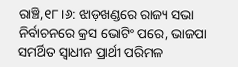ରାଞ୍ଚି,୧୮।୬: ଝାଡ଼ଖଣ୍ଡରେ ରାଜ୍ୟ ସଭା ନିର୍ବାଚନରେ କ୍ରସ ଭୋଟିଂ ପରେ, ଭାଜପା ସମର୍ଥିତ ସ୍ବାଧୀନ ପ୍ରାର୍ଥୀ ପରିମଳ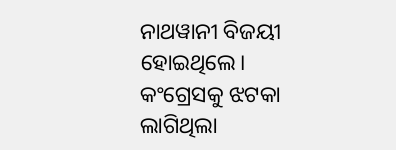ନାଥୱାନୀ ବିଜୟୀ ହୋଇଥିଲେ। କଂଗ୍ରେସକୁ ଝଟକା ଲାଗିଥିଲା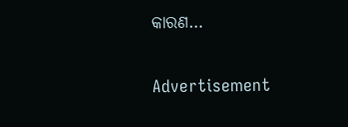କାରଣ…

Advertisement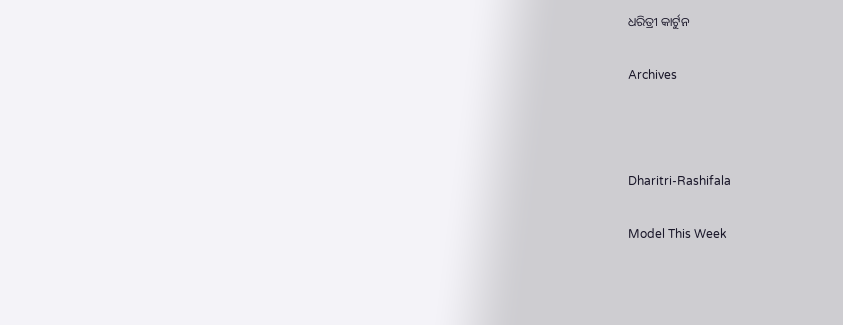ଧରିତ୍ରୀ କାର୍ଟୁନ

Archives



Dharitri-Rashifala

Model This Week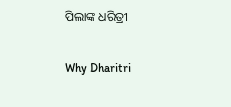ପିଲାଙ୍କ ଧରିତ୍ରୀ

Why Dharitri